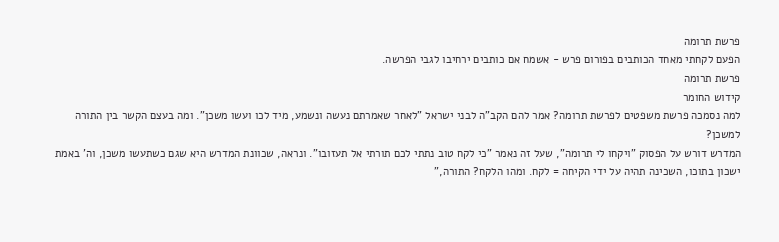פרשת תרומה
הפעם לקחתי מאחד הכותבים בפורום פרש - אשמח אם כותבים ירחיבו לגבי הפרשה.
פרשת תרומה
קידוש החומר
למה נסמכה פרשת משפטים לפרשת תרומה? אמר להם הקב"ה לבני ישראל "לאחר שאמרתם נעשה ונשמע, מיד לכו ועשו משכן". ומה בעצם הקשר בין התורה למשכן?
המדרש דורש על הפסוק "ויקחו לי תרומה", שעל זה נאמר "כי לקח טוב נתתי לכם תורתי אל תעזובו". ונראה, שכוונת המדרש היא שגם כשתעשו משכן, וה' באמת ישכון בתוכו, השכינה תהיה על ידי הקיחה = לקח. ומהו הלקח? התורה,"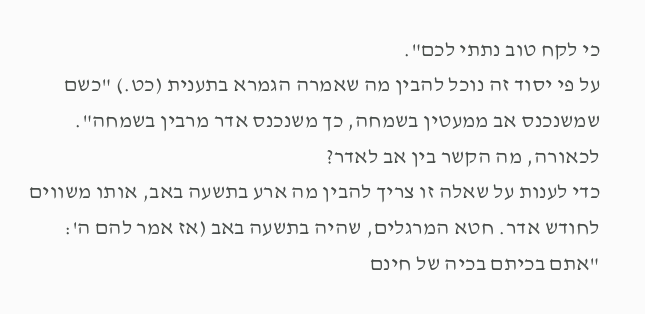כי לקח טוב נתתי לכם".
על פי יסוד זה נוכל להבין מה שאמרה הגמרא בתענית (כט.) "כשם שמשנכנס אב ממעטין בשמחה, כך משנכנס אדר מרבין בשמחה". לכאורה, מה הקשר בין אב לאדר?
כדי לענות על שאלה זו צריך להבין מה ארע בתשעה באב, אותו משווים לחודש אדר. חטא המרגלים, שהיה בתשעה באב (אז אמר להם ה': "אתם בכיתם בכיה של חינם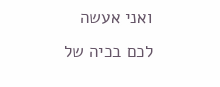ואני אעשה לכם בכיה של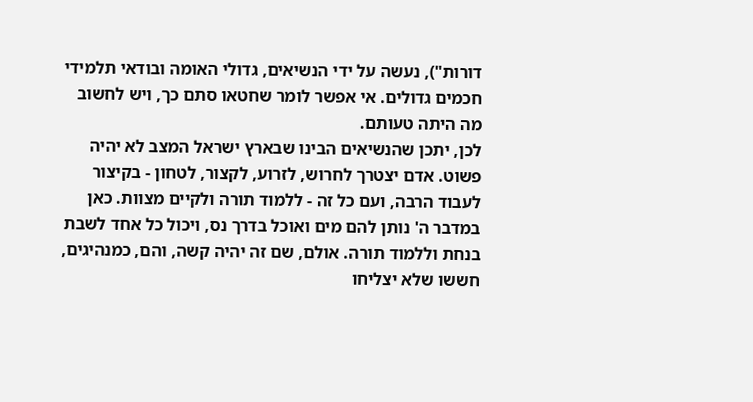דורות"), נעשה על ידי הנשיאים, גדולי האומה ובודאי תלמידי חכמים גדולים. אי אפשר לומר שחטאו סתם כך, ויש לחשוב מה היתה טעותם.
לכן, יתכן שהנשיאים הבינו שבארץ ישראל המצב לא יהיה פשוט. אדם יצטרך לחרוש, לזרוע, לקצור, לטחון - בקיצור לעבוד הרבה, ועם כל זה - ללמוד תורה ולקיים מצוות. כאן במדבר ה' נותן להם מים ואוכל בדרך נס, ויכול כל אחד לשבת בנחת וללמוד תורה. אולם, שם זה יהיה קשה, והם, כמנהיגים, חששו שלא יצליחו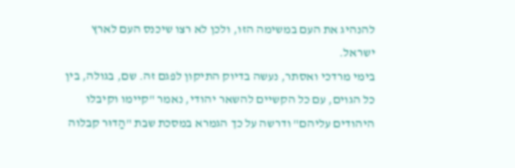להנהיג את העם במשימה הזו, ולכן לא רצו שיכנס העם לארץ ישראל.
בימי מרדכי ואסתר, נעשה בדיוק התיקון לפגם זה. שם, בגולה, בין כל הגוים, עם כל הקשיים להשאר יהודי, נאמר "קיימו וקיבלו היהודים עליהם" ודרשה על כך הגמרא במסכת שבת "הַדוּר קבלוה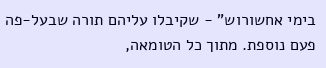בימי אחשורוש" - שקיבלו עליהם תורה שבעל-פה פעם נוספת. מתוך כל הטומאה,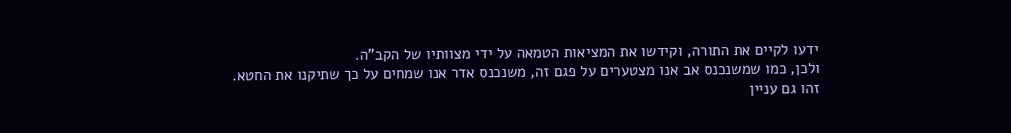ידעו לקיים את התורה, וקידשו את המציאות הטמאה על ידי מצוותיו של הקב"ה.
ולכן, כמו שמשנכנס אב אנו מצטערים על פגם זה, משנכנס אדר אנו שמחים על כך שתיקנו את החטא.
זהו גם עניין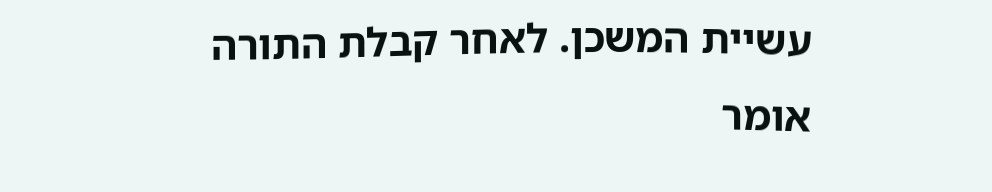עשיית המשכן. לאחר קבלת התורה אומר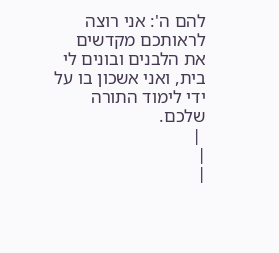להם ה': אני רוצה לראותכם מקדשים את הלבנים ובונים לי בית, ואני אשכון בו על ידי לימוד התורה שלכם.
 |
|
|